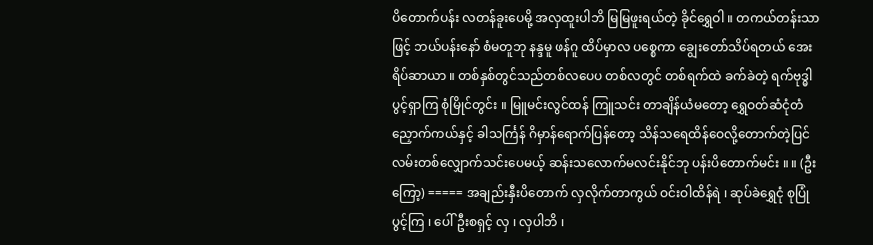ပိတောက်ပန်း လတန်ခူးပေမို့ အလှထူးပါဘိ မြမြဖူးရယ်တဲ့ ခိုင်ရွှေဝါ ။ တကယ်တန်းသာဖြင့် ဘယ်ပန်းနော် စံမတူဘု နန္ဒမူ ဖန်ဂူ ထိပ်မှာလ ပစ္စေကာ ချွေးတော်သိပ်ရတယ် အေးရိပ်ဆာယာ ။ တစ်နှစ်တွင်သည်တစ်လပေပ တစ်လတွင် တစ်ရက်ထဲ ခက်ခဲတဲ့ ရက်ဗုဒ္ဓါ ပွင့်ရှာကြ စုံမြိုင်တွင်း ။ မြူမင်းလွင်ထန် ကြူသင်း တာချိန်ယံမတော့ ရွှေဝတ်ဆံငုံတံညှောက်ကယ်နှင့် ခါသင်္ကြန် ဂိမှာန်ရောက်ပြန်တော့ သိန်သရေထိန်ဝေလို့တောက်တဲ့ပြင် လမ်းတစ်လျှောက်သင်းပေမယ့် ဆန်းသလောက်မလင်းနိုင်ဘု ပန်းပိတောက်မင်း ။ ။ (ဦးကြော့) ===== အချည်းနှီးပိတောက် လှလိုက်တာကွယ် ဝင်းဝါထိန်ရဲ ၊ ဆုပ်ခဲရွှေငုံ စုပြုံပွင့်ကြ ၊ ပေါ်ဦးစရှင့် လှ ၊ လှပါဘိ ၊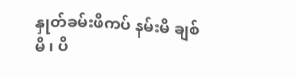နှုတ်ခမ်းဖိကပ် နမ်းမိ ချစ်မိ ၊ ပိ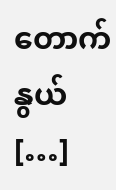တောက်နွယ် […]